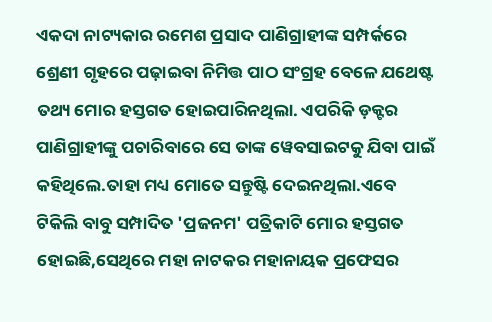ଏକଦା ନାଟ୍ୟକାର ରମେଶ ପ୍ରସାଦ ପାଣିଗ୍ରାହୀଙ୍କ ସମ୍ପର୍କରେ ଶ୍ରେଣୀ ଗୃହରେ ପଢ଼ାଇବା ନିମିତ୍ତ ପାଠ ସଂଗ୍ରହ ବେଳେ ଯଥେଷ୍ଟ ତଥ୍ୟ ମୋର ହସ୍ତଗତ ହୋଇପାରିନଥିଲା. ଏପରିକି ଡ଼କ୍ଟର ପାଣିଗ୍ରାହୀଙ୍କୁ ପଚାରିବାରେ ସେ ତାଙ୍କ ୱେବସାଇଟକୁ ଯିବା ପାଇଁ କହିଥିଲେ.ତାହା ମଧ୍ୟ ମୋତେ ସନ୍ତୁଷ୍ଟି ଦେଇନଥିଲା.ଏବେ ଟିକିଲି ବାବୁ ସମ୍ପାଦିତ 'ପ୍ରଜନମ' ପତ୍ରିକାଟି ମୋର ହସ୍ତଗତ ହୋଇଛି,ସେଥିରେ ମହା ନାଟକର ମହାନାୟକ ପ୍ରଫେସର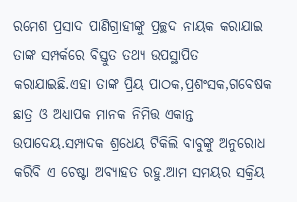ରମେଶ ପ୍ରସାଦ ପାଣିଗ୍ରାହୀଙ୍କୁ ପ୍ରଚ୍ଛଦ ନାୟକ କରାଯାଇ ତାଙ୍କ ସମ୍ପର୍କରେ ବିସ୍ତୁତ ତଥ୍ୟ ଉପସ୍ଥାପିତ କରାଯାଇଛି.ଏହା ତାଙ୍କ ପ୍ରିୟ ପାଠକ,ପ୍ରଶଂସକ,ଗବେଷକ ଛାତ୍ର ଓ ଅଧ୍ୟାପକ ମାନକ ନିମିତ୍ତ ଏକାନ୍ତ ଉପାଦେୟ.ସମ୍ପାଦକ ଶ୍ରଧେୟ ଟିକିଲି ବାବୁଙ୍କୁ ଅନୁରୋଧ କରିବି ଏ ଚେଷ୍ଟା ଅବ୍ୟାହତ ରହୁ.ଆମ ସମୟର ସକ୍ରିୟ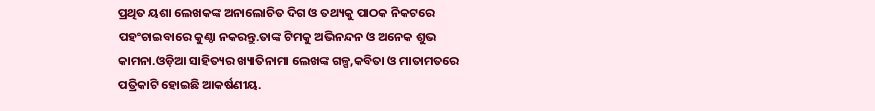ପ୍ରଥିତ ୟଶା ଲେଖକଙ୍କ ଅନାଲୋଚିତ ଦିଗ ଓ ତଥ୍ୟକୁ ପାଠକ ନିକଟରେ ପହଂଚାଇବାରେ କୁଣ୍ଠା ନକରନ୍ତୁ.ତାଙ୍କ ଟିମକୁ ଅଭିନନ୍ଦନ ଓ ଅନେକ ଶୁଭ କାମନା.ଓଡ଼ିଆ ସାହିତ୍ୟର ଖ୍ୟାତିନାମା ଲେଖଙ୍କ ଗଳ୍ପ,କବିତା ଓ ମାତାମତରେ ପତ୍ରିକାଟି ହୋଇଛି ଆକର୍ଷଣୀୟ.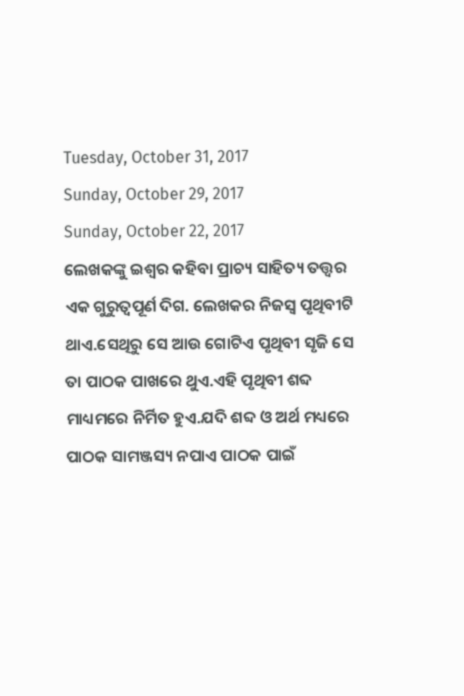Tuesday, October 31, 2017
Sunday, October 29, 2017
Sunday, October 22, 2017
ଲେଖକଙ୍କୁ ଇଶ୍ଵର କହିବା ପ୍ରାଚ୍ୟ ସାହିତ୍ୟ ତତ୍ତ୍ୱର ଏକ ଗୁରୁତ୍ୱପୂର୍ଣ ଦିଗ. ଲେଖକର ନିଜସ୍ଵ ପୃଥିବୀଟି ଥାଏ.ସେଥିରୁ ସେ ଆଉ ଗୋଟିଏ ପୃଥିବୀ ସୃଜି ସେ ତା ପାଠକ ପାଖରେ ଥୁଏ.ଏହି ପୃଥିବୀ ଶବ୍ଦ ମାଧ୍ୟମରେ ନିର୍ମିତ ହୁଏ.ଯଦି ଶବ୍ଦ ଓ ଅର୍ଥ ମଧ୍ୟରେ ପାଠକ ସାମଞ୍ଜସ୍ୟ ନପାଏ ପାଠକ ପାଇଁ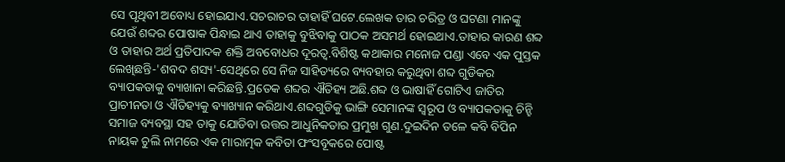ସେ ପୃଥିବୀ ଅବୋଧ୍ୟ ହୋଇଯାଏ.ସଚରାଚର ତାହାହିଁ ଘଟେ.ଲେଖକ ତାର ଚରିତ୍ର ଓ ଘଟଣା ମାନଙ୍କୁ ଯେଉଁ ଶବ୍ଦର ପୋଷାକ ପିନ୍ଧାଇ ଥାଏ ତାହାକୁ ବୁଝିବାକୁ ପାଠକ ଅସମର୍ଥ ହୋଇଥାଏ.ତାହାର କାରଣ ଶବ୍ଦ ଓ ତାହାର ଅର୍ଥ ପ୍ରତିପାଦକ ଶକ୍ତି ଅବବୋଧର ଦୂରତ୍ବ.ବିଶିଷ୍ଟ କଥାକାର ମନୋଜ ପଣ୍ଡା ଏବେ ଏକ ପୁସ୍ତକ ଲେଖିଛନ୍ତି-'ଶବଦ ଶସ୍ୟ'-ସେଥିରେ ସେ ନିଜ ସାହିତ୍ୟରେ ବ୍ୟବହାର କରୁଥିବା ଶବ୍ଦ ଗୁଡିକର ବ୍ୟାପକତାକୁ ବ୍ୟାଖାନା କରିଛନ୍ତି.ପ୍ରତେକ ଶବ୍ଦର ଐତିହ୍ୟ ଅଛି.ଶବ୍ଦ ଓ ଭାଷାହିଁ ଗୋଟିଏ ଜାତିର ପ୍ରାଚୀନତା ଓ ଐତିହ୍ୟକୁ ଵ୍ୟାଖ୍ୟାନ କରିଥାଏ.ଶବ୍ଦଗୁଡିକୁ ଭାଙ୍ଗି ସେମାନଙ୍କ ସ୍ୱରୂପ ଓ ବ୍ୟାପକତାକୁ ଚିନ୍ହି ସମାଜ ବ୍ୟବସ୍ଥା ସହ ତାକୁ ଯୋଡିବା ଉତ୍ତର ଆଧୁନିକତାର ପ୍ରମୁଖ ଗୁଣ.ଦୁଇଦିନ ତଳେ କବି ବିପିନ ନାୟକ ଚୁଲି ନାମରେ ଏକ ମାରାତ୍ମକ କବିତା ଫଂସବୂକରେ ପୋଷ୍ଟ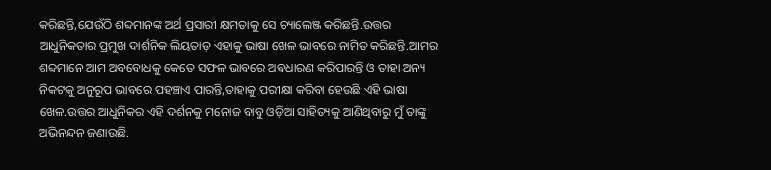କରିଛନ୍ତି,ଯେଉଁଠି ଶବ୍ଦମାନଙ୍କ ଅର୍ଥ ପ୍ରସାରୀ କ୍ଷମତାକୁ ସେ ଚ୍ୟାଲେଞ୍ଜ କରିଛନ୍ତି.ଉତ୍ତର ଆଧୁନିକତାର ପ୍ରମୁଖ ଦାର୍ଶନିକ ଲିୟତାଡ଼ ଏହାକୁ ଭାଷା ଖେଳ ଭାବରେ ନାମିତ କରିଛନ୍ତି.ଆମର ଶବ୍ଦମାନେ ଆମ ଅବବୋଧକୁ କେତେ ସଫଳ ଭାବରେ ଅଵଧାରଣ କରିପାରନ୍ତି ଓ ତାହା ଅନ୍ୟ ନିକଟକୁ ଅନୁରୂପ ଭାବରେ ପହଞ୍ଚାଏ ପାରନ୍ତି,ତାହାକୁ ପରୀକ୍ଷା କରିବା ହେଉଛି ଏହି ଭାଷା ଖେଳ.ଉତ୍ତର ଆଧୁନିକର ଏହି ଦର୍ଶନକୁ ମନୋଜ ବାବୁ ଓଡ଼ିଆ ସାହିତ୍ୟକୁ ଆଣିଥିବାରୁ ମୁଁ ତାଙ୍କୁ ଅଭିନନ୍ଦନ ଜଣାଉଛି.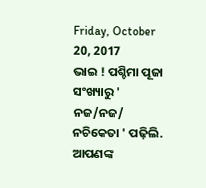Friday, October 20, 2017
ଭାଇ ! ପଶ୍ଚିମା ପୂଜା ସଂଖ୍ୟାରୁ ' ନଜ/ନଜ/ ନଚିକେତା ' ପଢ଼ିଲି. ଆପଣଙ୍କ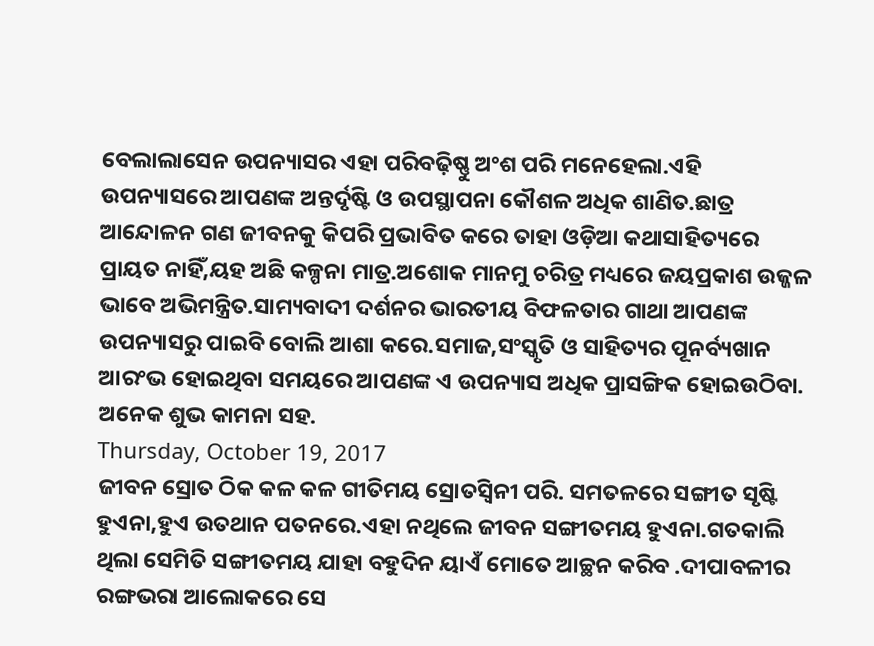ବେଲାଲାସେନ ଉପନ୍ୟାସର ଏହା ପରିବଢ଼ିଷ୍ଣୁ ଅଂଶ ପରି ମନେହେଲା.ଏହି ଉପନ୍ୟାସରେ ଆପଣଙ୍କ ଅନ୍ତର୍ଦୃଷ୍ଟି ଓ ଉପସ୍ଥାପନା କୌଶଳ ଅଧିକ ଶାଣିତ.ଛାତ୍ର ଆନ୍ଦୋଳନ ଗଣ ଜୀବନକୁ କିପରି ପ୍ରଭାବିତ କରେ ତାହା ଓଡ଼ିଆ କଥାସାହିତ୍ୟରେ ପ୍ରାୟତ ନାହିଁ,ୟହ ଅଛି କଳ୍ପନା ମାତ୍ର.ଅଶୋକ ମାନମୁ ଚରିତ୍ର ମଧ୍ୟରେ ଜୟପ୍ରକାଶ ଉଜ୍ଜଳ ଭାବେ ଅଭିମନ୍ତ୍ରିତ.ସାମ୍ୟବାଦୀ ଦର୍ଶନର ଭାରତୀୟ ବିଫଳତାର ଗାଥା ଆପଣଙ୍କ ଉପନ୍ୟାସରୁ ପାଇବି ବୋଲି ଆଶା କରେ.ସମାଜ,ସଂସ୍କୃତି ଓ ସାହିତ୍ୟର ପୂନର୍ବ୍ୟଖାନ ଆରଂଭ ହୋଇଥିବା ସମୟରେ ଆପଣଙ୍କ ଏ ଉପନ୍ୟାସ ଅଧିକ ପ୍ରାସଙ୍ଗିକ ହୋଇଉଠିବା. ଅନେକ ଶୁଭ କାମନା ସହ.
Thursday, October 19, 2017
ଜୀବନ ସ୍ରୋତ ଠିକ କଳ କଳ ଗୀତିମୟ ସ୍ରୋତସ୍ଵିନୀ ପରି. ସମତଳରେ ସଙ୍ଗୀତ ସୃଷ୍ଟି ହୁଏନା,ହୁଏ ଉତଥାନ ପତନରେ.ଏହା ନଥିଲେ ଜୀବନ ସଙ୍ଗୀତମୟ ହୁଏନା.ଗତକାଲି ଥିଲା ସେମିତି ସଙ୍ଗୀତମୟ ଯାହା ବହୁଦିନ ୟାଏଁ ମୋତେ ଆଚ୍ଛନ କରିବ .ଦୀପାବଳୀର ରଙ୍ଗଭରା ଆଲୋକରେ ସେ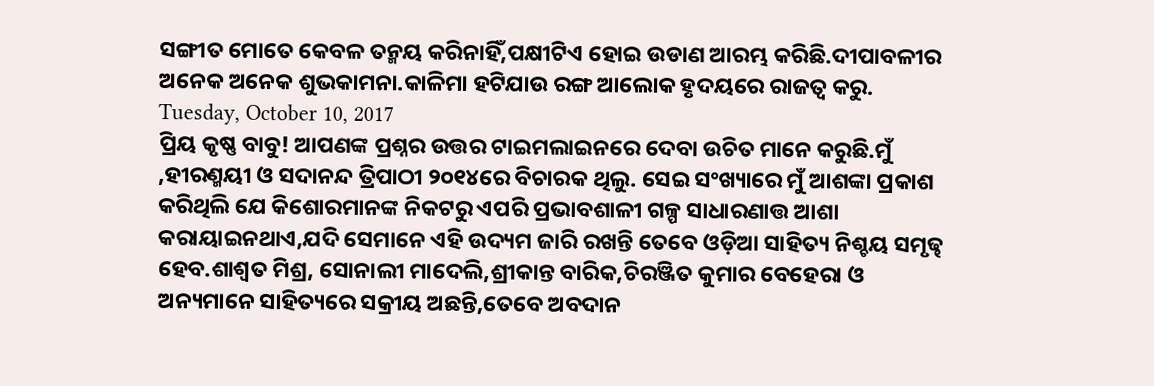ସଙ୍ଗୀତ ମୋତେ କେବଳ ତନ୍ମୟ କରିନାହିଁ,ପକ୍ଷୀଟିଏ ହୋଇ ଉଡାଣ ଆରମ୍ଭ କରିଛି.ଦୀପାବଳୀର ଅନେକ ଅନେକ ଶୁଭକାମନା.କାଳିମା ହଟିଯାଉ ରଙ୍ଗ ଆଲୋକ ହୃଦୟରେ ରାଜତ୍ବ କରୁ.
Tuesday, October 10, 2017
ପ୍ରିୟ କୃଷ୍ଣ ବାବୁ! ଆପଣଙ୍କ ପ୍ରଶ୍ନର ଉତ୍ତର ଟାଇମଲାଇନରେ ଦେବା ଉଚିତ ମାନେ କରୁଛି.ମୁଁ ,ହୀରଣ୍ମୟୀ ଓ ସଦାନନ୍ଦ ତ୍ରିପାଠୀ ୨୦୧୪ରେ ବିଚାରକ ଥିଲୁ. ସେଇ ସଂଖ୍ୟାରେ ମୁଁ ଆଶଙ୍କା ପ୍ରକାଶ କରିଥିଲି ଯେ କିଶୋରମାନଙ୍କ ନିକଟରୁ ଏପରି ପ୍ରଭାବଶାଳୀ ଗଳ୍ପ ସାଧାରଣାତ୍ତ ଆଶା କରାୟାଇନଥାଏ,ଯଦି ସେମାନେ ଏହି ଉଦ୍ୟମ ଜାରି ରଖନ୍ତି ତେବେ ଓଡ଼ିଆ ସାହିତ୍ୟ ନିଶ୍ଚୟ ସମୃଢ୍ଢ ହେବ.ଶାଶ୍ଵତ ମିଶ୍ର, ସୋନାଲୀ ମାଦେଲି,ଶ୍ରୀକାନ୍ତ ବାରିକ,ଚିରଞ୍ଜିତ କୁମାର ବେହେରା ଓ ଅନ୍ୟମାନେ ସାହିତ୍ୟରେ ସକ୍ରୀୟ ଅଛନ୍ତି,ତେବେ ଅବଦାନ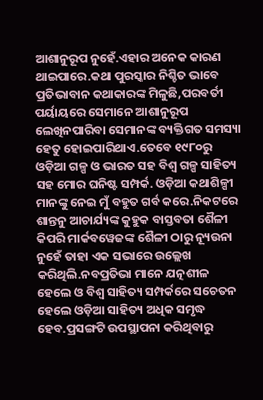ଆଶାନୁରୂପ ନୁହେଁ.ଏହାର ଅନେକ କାରଣ ଥାଇପାରେ.କଥା ପୁରସ୍କାର ନିଶ୍ଚିତ ଭାବେ ପ୍ରତିଭାବାନ କଥାକାରଙ୍କ ମିଳୁଛି,ପରବର୍ତୀ ପର୍ୟାୟରେ ସେମାନେ ଆଶାନୁରୂପ ଲେଖିନପାରିବା ସେମାନଙ୍କ ବ୍ୟକ୍ତିଗତ ସମସ୍ୟା ହେତୁ ହୋଇପାରିଥାଏ.ତେବେ ୧୯୮୦ରୁ ଓଡ଼ିଆ ଗଳ୍ପ ଓ ଭାରତ ସହ ବିଶ୍ଵ ଗଳ୍ପ ସାହିତ୍ୟ ସହ ମୋର ଘନିଷ୍ଟ ସମ୍ପର୍କ. ଓଡ଼ିଆ କଥାଶିଳ୍ପୀ ମାନଙ୍କୁ ନେଇ ମୁଁ ବହୁତ ଗର୍ବ କରେ.ନିକଟରେ ଶାନ୍ତନୁ ଆଚାର୍ଯ୍ୟଙ୍କ କୁହୁକ ବାସ୍ତବତା ଶୈଳୀ କିପରି ମାର୍କବୱେଜଙ୍କ ଶୈଳୀ ଠାରୁ ନ୍ୟୂଉନା ନୁହେଁ ତାହା ଏକ ସଭାରେ ଉଲ୍ଲେଖ କରିଥିଲି.ନବପ୍ରତିଭା ମାନେ ଯତ୍ନଶୀଳ ହେଲେ ଓ ବିଶ୍ଵ ସାହିତ୍ୟ ସମ୍ପର୍କରେ ସଚେତନ ହେଲେ ଓଡ଼ିଆ ସାହିତ୍ୟ ଅଧିକ ସମୃଦ୍ଧ ହେବ.ପ୍ରସଙ୍ଗଟି ଉପସ୍ଥାପନା କରିଥିବାରୁ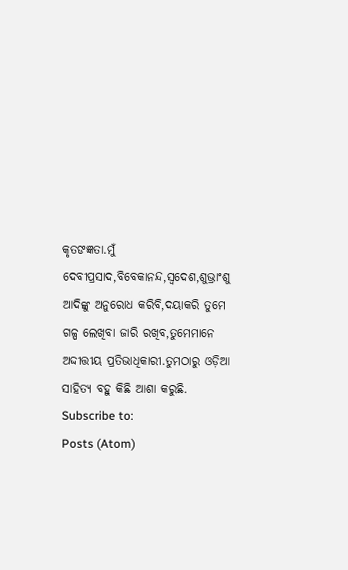କୃତଙଜ୍ଞତା.ମୁଁ ଦେବୀପ୍ରସାଦ,ବିବେକାନନ୍ଦ,ସ୍ବଦେଶ,ଶୁଭ୍ରାଂଶୁ ଆଦିଙ୍କୁ ଅନୁରୋଧ କରିବି,ଦୟାକରି ତୁମେ ଗଳ୍ପ ଲେଖିବା ଜାରି ରଖିବ,ତୁମେମାନେ ଅଦ୍ଦୀତ୍ତୀୟ ପ୍ରତିଭାଧିକାରୀ.ତୁମଠାରୁ ଓଡ଼ିଆ ସାହିତ୍ୟ ବହୁ କିଛି ଆଶା କରୁଛି.
Subscribe to:
Posts (Atom)